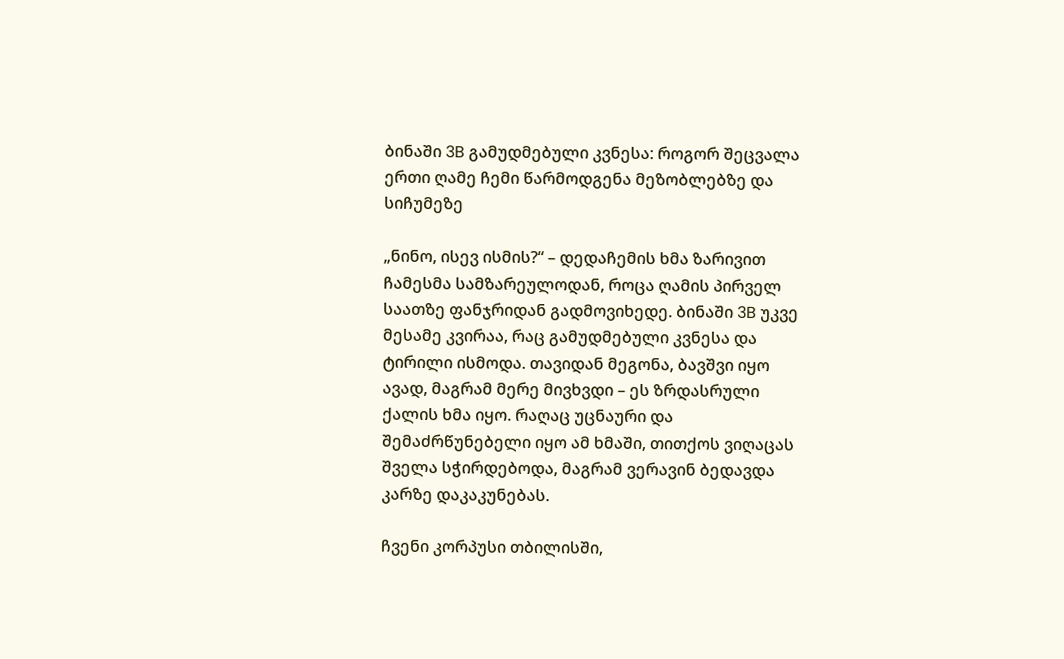ბინაში 3B გამუდმებული კვნესა: როგორ შეცვალა ერთი ღამე ჩემი წარმოდგენა მეზობლებზე და სიჩუმეზე

„ნინო, ისევ ისმის?“ – დედაჩემის ხმა ზარივით ჩამესმა სამზარეულოდან, როცა ღამის პირველ საათზე ფანჯრიდან გადმოვიხედე. ბინაში 3B უკვე მესამე კვირაა, რაც გამუდმებული კვნესა და ტირილი ისმოდა. თავიდან მეგონა, ბავშვი იყო ავად, მაგრამ მერე მივხვდი – ეს ზრდასრული ქალის ხმა იყო. რაღაც უცნაური და შემაძრწუნებელი იყო ამ ხმაში, თითქოს ვიღაცას შველა სჭირდებოდა, მაგრამ ვერავინ ბედავდა კარზე დაკაკუნებას.

ჩვენი კორპუსი თბილისში,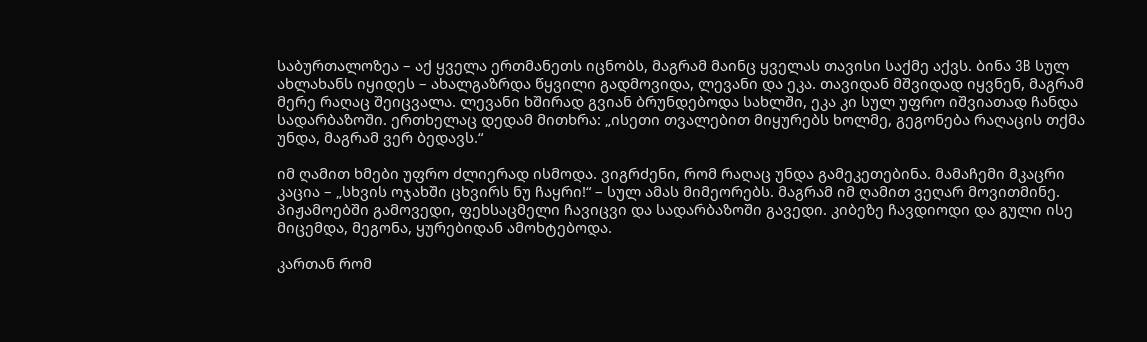საბურთალოზეა – აქ ყველა ერთმანეთს იცნობს, მაგრამ მაინც ყველას თავისი საქმე აქვს. ბინა 3B სულ ახლახანს იყიდეს – ახალგაზრდა წყვილი გადმოვიდა, ლევანი და ეკა. თავიდან მშვიდად იყვნენ, მაგრამ მერე რაღაც შეიცვალა. ლევანი ხშირად გვიან ბრუნდებოდა სახლში, ეკა კი სულ უფრო იშვიათად ჩანდა სადარბაზოში. ერთხელაც დედამ მითხრა: „ისეთი თვალებით მიყურებს ხოლმე, გეგონება რაღაცის თქმა უნდა, მაგრამ ვერ ბედავს.“

იმ ღამით ხმები უფრო ძლიერად ისმოდა. ვიგრძენი, რომ რაღაც უნდა გამეკეთებინა. მამაჩემი მკაცრი კაცია – „სხვის ოჯახში ცხვირს ნუ ჩაყრი!“ – სულ ამას მიმეორებს. მაგრამ იმ ღამით ვეღარ მოვითმინე. პიჟამოებში გამოვედი, ფეხსაცმელი ჩავიცვი და სადარბაზოში გავედი. კიბეზე ჩავდიოდი და გული ისე მიცემდა, მეგონა, ყურებიდან ამოხტებოდა.

კართან რომ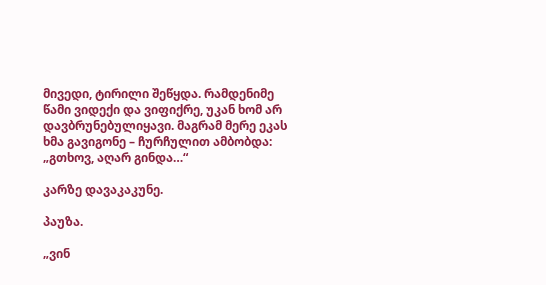მივედი, ტირილი შეწყდა. რამდენიმე წამი ვიდექი და ვიფიქრე, უკან ხომ არ დავბრუნებულიყავი. მაგრამ მერე ეკას ხმა გავიგონე – ჩურჩულით ამბობდა: „გთხოვ, აღარ გინდა…“

კარზე დავაკაკუნე.

პაუზა.

„ვინ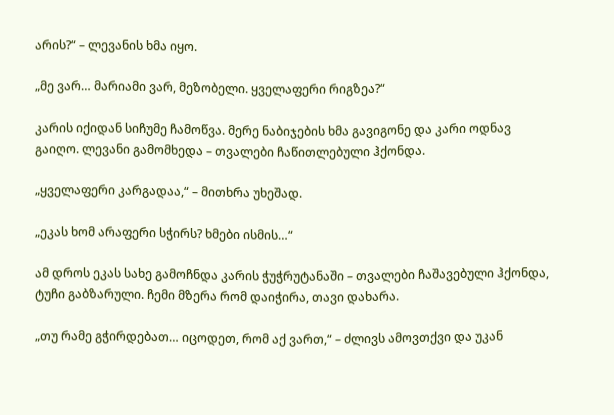არის?“ – ლევანის ხმა იყო.

„მე ვარ… მარიამი ვარ, მეზობელი. ყველაფერი რიგზეა?“

კარის იქიდან სიჩუმე ჩამოწვა. მერე ნაბიჯების ხმა გავიგონე და კარი ოდნავ გაიღო. ლევანი გამომხედა – თვალები ჩაწითლებული ჰქონდა.

„ყველაფერი კარგადაა,“ – მითხრა უხეშად.

„ეკას ხომ არაფერი სჭირს? ხმები ისმის…“

ამ დროს ეკას სახე გამოჩნდა კარის ჭუჭრუტანაში – თვალები ჩაშავებული ჰქონდა, ტუჩი გაბზარული. ჩემი მზერა რომ დაიჭირა, თავი დახარა.

„თუ რამე გჭირდებათ… იცოდეთ, რომ აქ ვართ,“ – ძლივს ამოვთქვი და უკან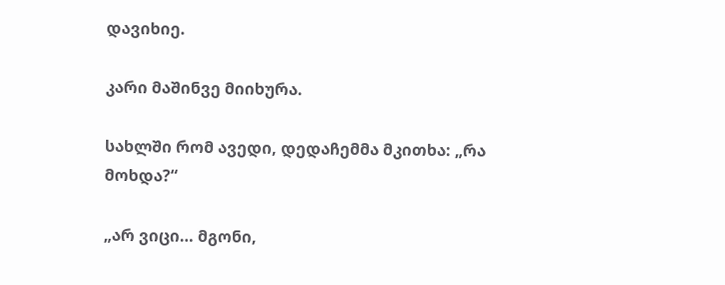დავიხიე.

კარი მაშინვე მიიხურა.

სახლში რომ ავედი, დედაჩემმა მკითხა: „რა მოხდა?“

„არ ვიცი… მგონი,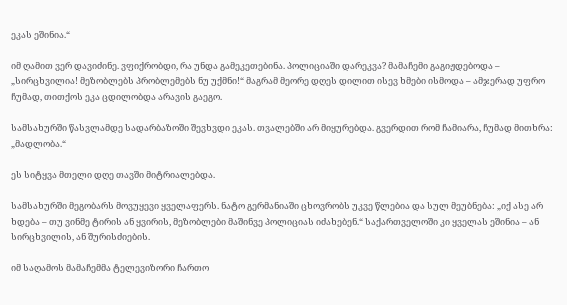ეკას ეშინია.“

იმ ღამით ვერ დავიძინე. ვფიქრობდი, რა უნდა გამეკეთებინა. პოლიციაში დარეკვა? მამაჩემი გაგიჟდებოდა – „სირცხვილია! მეზობლებს პრობლემებს ნუ უქმნი!“ მაგრამ მეორე დღეს დილით ისევ ხმები ისმოდა – ამჯერად უფრო ჩუმად, თითქოს ეკა ცდილობდა არავის გაეგო.

სამსახურში წასვლამდე სადარბაზოში შევხვდი ეკას. თვალებში არ მიყურებდა. გვერდით რომ ჩამიარა, ჩუმად მითხრა: „მადლობა.“

ეს სიტყვა მთელი დღე თავში მიტრიალებდა.

სამსახურში მეგობარს მოვუყევი ყველაფერს. ნატო გერმანიაში ცხოვრობს უკვე წლებია და სულ მეუბნება: „იქ ასე არ ხდება – თუ ვინმე ტირის ან ყვირის, მეზობლები მაშინვე პოლიციას იძახებენ.“ საქართველოში კი ყველას ეშინია – ან სირცხვილის, ან შურისძიების.

იმ საღამოს მამაჩემმა ტელევიზორი ჩართო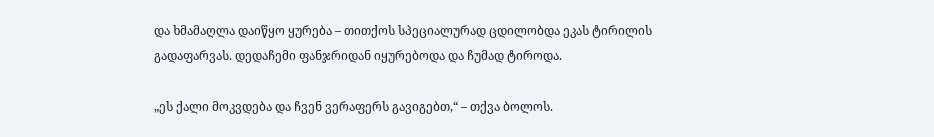და ხმამაღლა დაიწყო ყურება – თითქოს სპეციალურად ცდილობდა ეკას ტირილის გადაფარვას. დედაჩემი ფანჯრიდან იყურებოდა და ჩუმად ტიროდა.

„ეს ქალი მოკვდება და ჩვენ ვერაფერს გავიგებთ,“ – თქვა ბოლოს.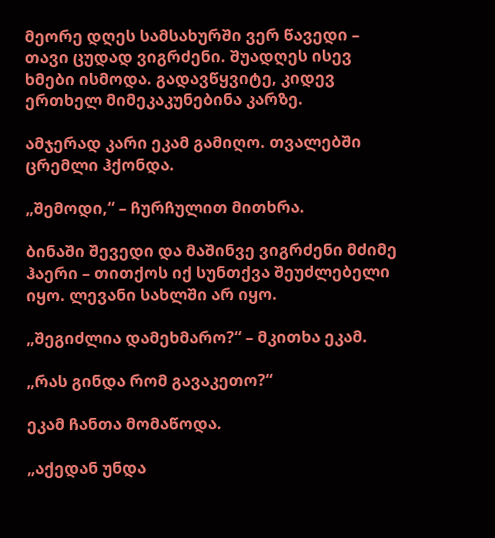მეორე დღეს სამსახურში ვერ წავედი – თავი ცუდად ვიგრძენი. შუადღეს ისევ ხმები ისმოდა. გადავწყვიტე, კიდევ ერთხელ მიმეკაკუნებინა კარზე.

ამჯერად კარი ეკამ გამიღო. თვალებში ცრემლი ჰქონდა.

„შემოდი,“ – ჩურჩულით მითხრა.

ბინაში შევედი და მაშინვე ვიგრძენი მძიმე ჰაერი – თითქოს იქ სუნთქვა შეუძლებელი იყო. ლევანი სახლში არ იყო.

„შეგიძლია დამეხმარო?“ – მკითხა ეკამ.

„რას გინდა რომ გავაკეთო?“

ეკამ ჩანთა მომაწოდა.

„აქედან უნდა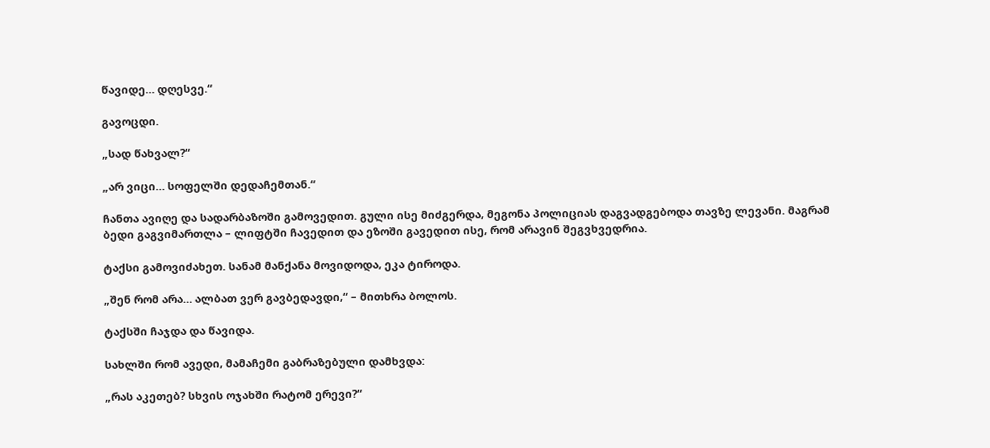წავიდე… დღესვე.“

გავოცდი.

„სად წახვალ?“

„არ ვიცი… სოფელში დედაჩემთან.“

ჩანთა ავიღე და სადარბაზოში გამოვედით. გული ისე მიძგერდა, მეგონა პოლიციას დაგვადგებოდა თავზე ლევანი. მაგრამ ბედი გაგვიმართლა – ლიფტში ჩავედით და ეზოში გავედით ისე, რომ არავინ შეგვხვედრია.

ტაქსი გამოვიძახეთ. სანამ მანქანა მოვიდოდა, ეკა ტიროდა.

„შენ რომ არა… ალბათ ვერ გავბედავდი,“ – მითხრა ბოლოს.

ტაქსში ჩაჯდა და წავიდა.

სახლში რომ ავედი, მამაჩემი გაბრაზებული დამხვდა:

„რას აკეთებ? სხვის ოჯახში რატომ ერევი?“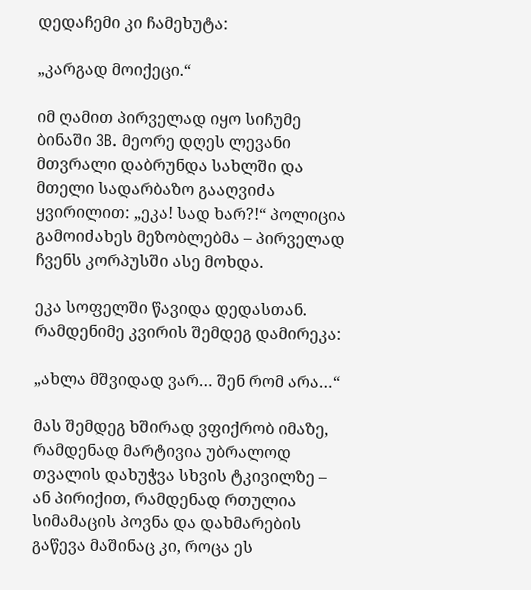დედაჩემი კი ჩამეხუტა:

„კარგად მოიქეცი.“

იმ ღამით პირველად იყო სიჩუმე ბინაში 3B. მეორე დღეს ლევანი მთვრალი დაბრუნდა სახლში და მთელი სადარბაზო გააღვიძა ყვირილით: „ეკა! სად ხარ?!“ პოლიცია გამოიძახეს მეზობლებმა – პირველად ჩვენს კორპუსში ასე მოხდა.

ეკა სოფელში წავიდა დედასთან. რამდენიმე კვირის შემდეგ დამირეკა:

„ახლა მშვიდად ვარ… შენ რომ არა…“

მას შემდეგ ხშირად ვფიქრობ იმაზე, რამდენად მარტივია უბრალოდ თვალის დახუჭვა სხვის ტკივილზე – ან პირიქით, რამდენად რთულია სიმამაცის პოვნა და დახმარების გაწევა მაშინაც კი, როცა ეს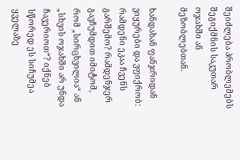შეიძლება პრობლემებს შეგიქმნის საკუთარ ოჯახში ან მეზობლებთან.

ხანდახან ფანჯრიდან ვიყურები და ვფიქრობ: რამდენი ეკაა ჩვენს გარშემო? რამდენჯერ გავჩუმდით იმიტომ, რომ „სირცხვილია“ ან „სხვის ოჯახში არ უნდა ჩავერიოთ“? იქნებ სწორედ ეს სიჩუმეა ყველაზე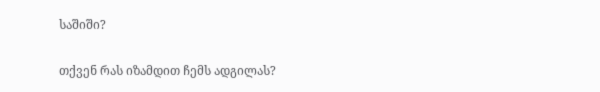საშიში?

თქვენ რას იზამდით ჩემს ადგილას?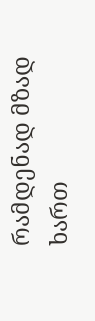რამდენად მზად ხართ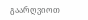გაარღვიოთ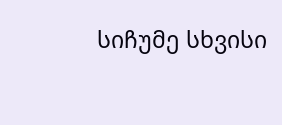სიჩუმე სხვისი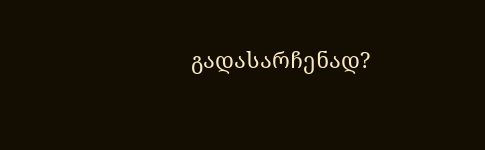გადასარჩენად?